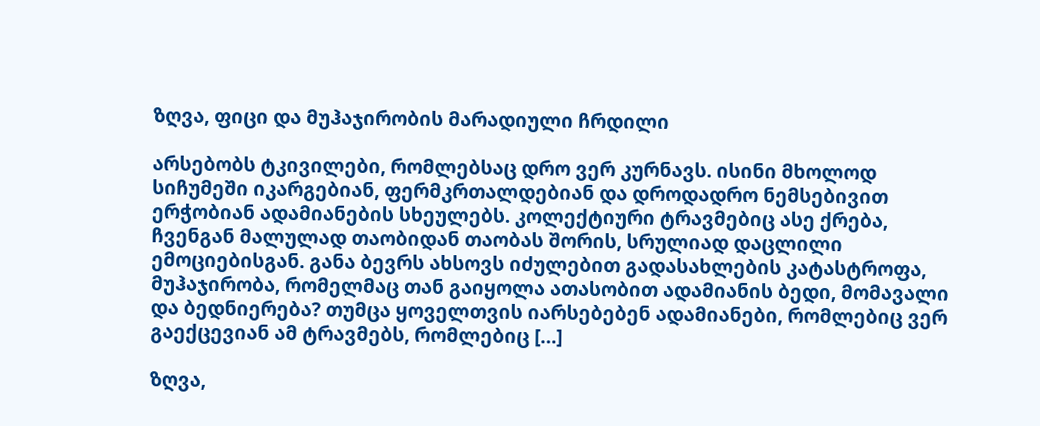ზღვა, ფიცი და მუჰაჯირობის მარადიული ჩრდილი

არსებობს ტკივილები, რომლებსაც დრო ვერ კურნავს. ისინი მხოლოდ სიჩუმეში იკარგებიან, ფერმკრთალდებიან და დროდადრო ნემსებივით ერჭობიან ადამიანების სხეულებს. კოლექტიური ტრავმებიც ასე ქრება, ჩვენგან მალულად თაობიდან თაობას შორის, სრულიად დაცლილი ემოციებისგან. განა ბევრს ახსოვს იძულებით გადასახლების კატასტროფა, მუჰაჯირობა, რომელმაც თან გაიყოლა ათასობით ადამიანის ბედი, მომავალი და ბედნიერება? თუმცა ყოველთვის იარსებებენ ადამიანები, რომლებიც ვერ გაექცევიან ამ ტრავმებს, რომლებიც […]

ზღვა,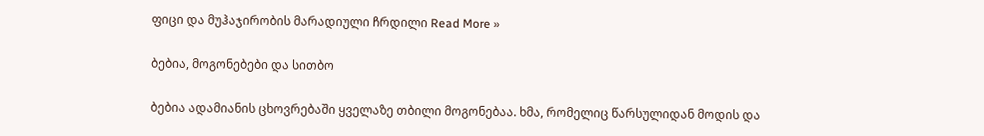ფიცი და მუჰაჯირობის მარადიული ჩრდილი Read More »

ბებია, მოგონებები და სითბო

ბებია ადამიანის ცხოვრებაში ყველაზე თბილი მოგონებაა. ხმა, რომელიც წარსულიდან მოდის და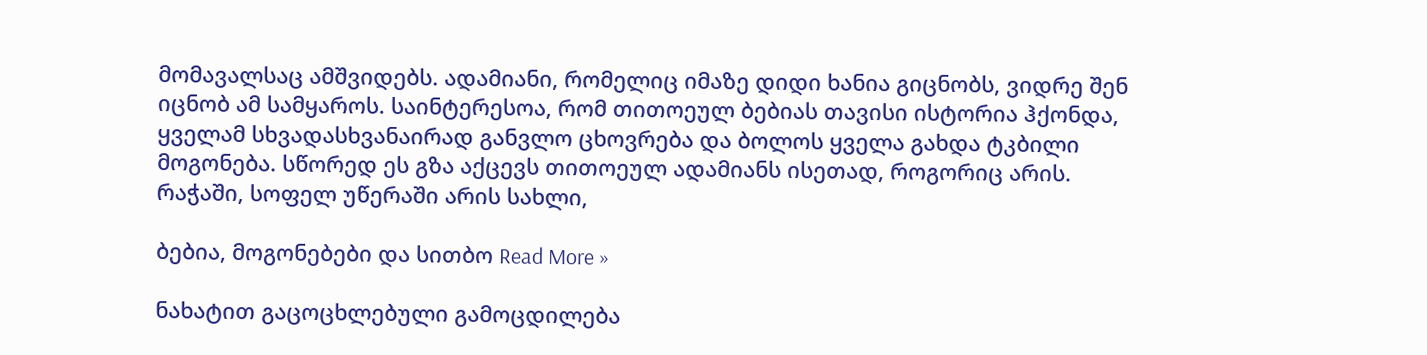მომავალსაც ამშვიდებს. ადამიანი, რომელიც იმაზე დიდი ხანია გიცნობს, ვიდრე შენ იცნობ ამ სამყაროს. საინტერესოა, რომ თითოეულ ბებიას თავისი ისტორია ჰქონდა, ყველამ სხვადასხვანაირად განვლო ცხოვრება და ბოლოს ყველა გახდა ტკბილი მოგონება. სწორედ ეს გზა აქცევს თითოეულ ადამიანს ისეთად, როგორიც არის.  რაჭაში, სოფელ უწერაში არის სახლი,

ბებია, მოგონებები და სითბო Read More »

ნახატით გაცოცხლებული გამოცდილება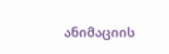ანიმაციის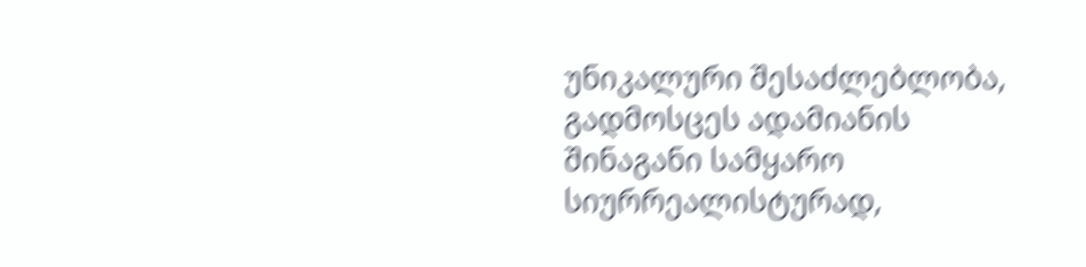უნიკალური შესაძლებლობა, გადმოსცეს ადამიანის შინაგანი სამყარო სიურრეალისტურად,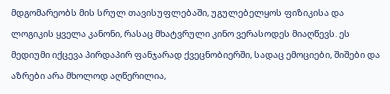მდგომარეობს მის სრულ თავისუფლებაში, უგულებელყოს ფიზიკისა და ლოგიკის ყველა კანონი, რასაც მხატვრული კინო ვერასოდეს მიაღწევს. ეს მედიუმი იქცევა პირდაპირ ფანჯარად ქვეცნობიერში, სადაც ემოციები, შიშები და აზრები არა მხოლოდ აღწერილია,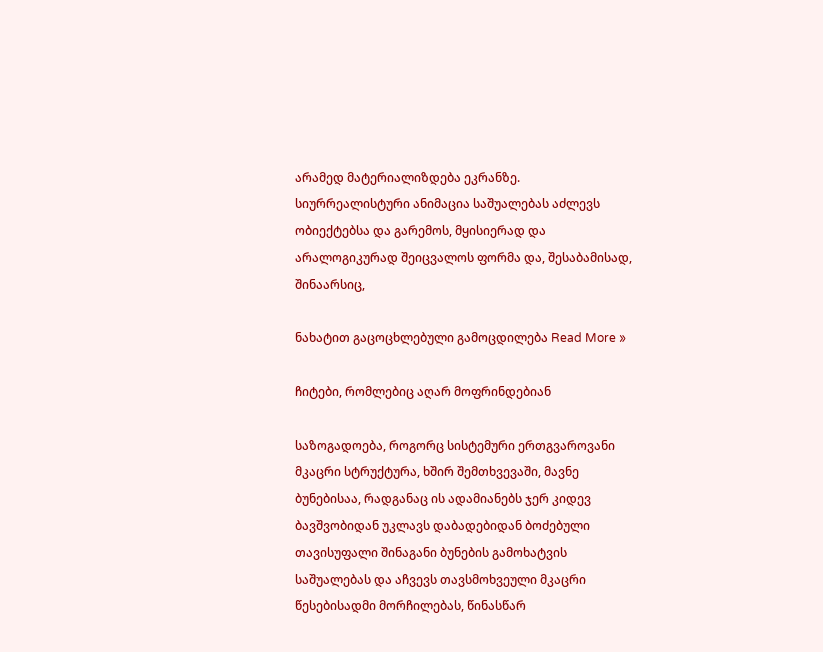არამედ მატერიალიზდება ეკრანზე. სიურრეალისტური ანიმაცია საშუალებას აძლევს ობიექტებსა და გარემოს, მყისიერად და არალოგიკურად შეიცვალოს ფორმა და, შესაბამისად, შინაარსიც,

ნახატით გაცოცხლებული გამოცდილება Read More »

ჩიტები, რომლებიც აღარ მოფრინდებიან

საზოგადოება, როგორც სისტემური ერთგვაროვანი მკაცრი სტრუქტურა, ხშირ შემთხვევაში, მავნე ბუნებისაა, რადგანაც ის ადამიანებს ჯერ კიდევ ბავშვობიდან უკლავს დაბადებიდან ბოძებული თავისუფალი შინაგანი ბუნების გამოხატვის საშუალებას და აჩვევს თავსმოხვეული მკაცრი წესებისადმი მორჩილებას, წინასწარ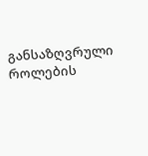განსაზღვრული როლების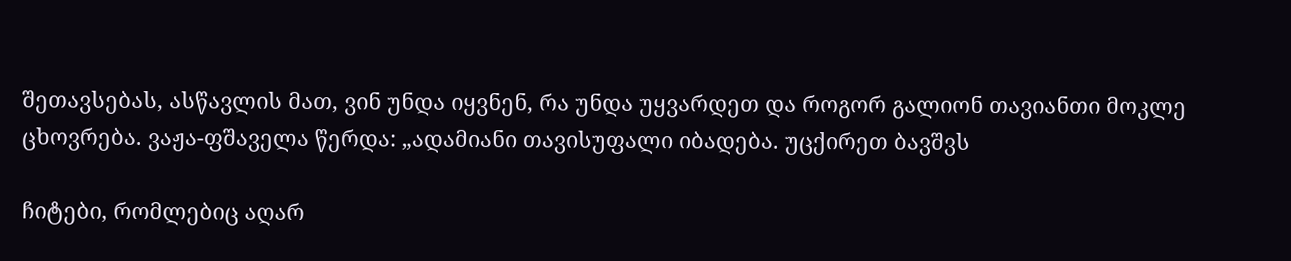შეთავსებას, ასწავლის მათ, ვინ უნდა იყვნენ, რა უნდა უყვარდეთ და როგორ გალიონ თავიანთი მოკლე ცხოვრება. ვაჟა-ფშაველა წერდა: „ადამიანი თავისუფალი იბადება. უცქირეთ ბავშვს

ჩიტები, რომლებიც აღარ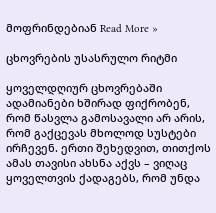მოფრინდებიან Read More »

ცხოვრების უსასრულო რიტმი

ყოველდღიურ ცხოვრებაში ადამიანები ხშირად ფიქრობენ, რომ წასვლა გამოსავალი არ არის, რომ გაქცევას მხოლოდ სუსტები ირჩევენ. ერთი შეხედვით, თითქოს ამას თავისი ახსნა აქვს – ვიღაც ყოველთვის ქადაგებს, რომ უნდა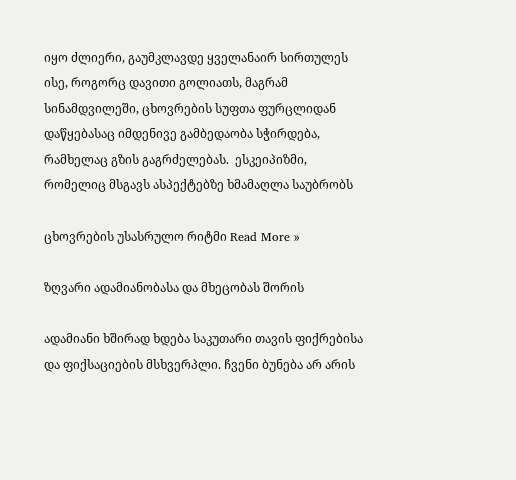იყო ძლიერი, გაუმკლავდე ყველანაირ სირთულეს ისე, როგორც დავითი გოლიათს, მაგრამ სინამდვილეში, ცხოვრების სუფთა ფურცლიდან დაწყებასაც იმდენივე გამბედაობა სჭირდება, რამხელაც გზის გაგრძელებას.  ესკეიპიზმი, რომელიც მსგავს ასპექტებზე ხმამაღლა საუბრობს

ცხოვრების უსასრულო რიტმი Read More »

ზღვარი ადამიანობასა და მხეცობას შორის

ადამიანი ხშირად ხდება საკუთარი თავის ფიქრებისა და ფიქსაციების მსხვერპლი. ჩვენი ბუნება არ არის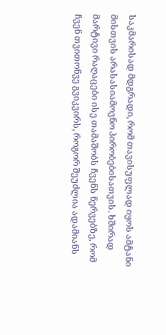საკმარისად მდგრადი, რომ თავისუფლად იყოს ამტანი მისთვის არასასიამოვნო პირობებისათვის. ხშირად მარტივი რაღაცები ისე თამაშობს ჩვენს ნერვებზე, რომ ჩვენ თვითონვე გვიკვირს, როგორ შეუძლია ადამიანს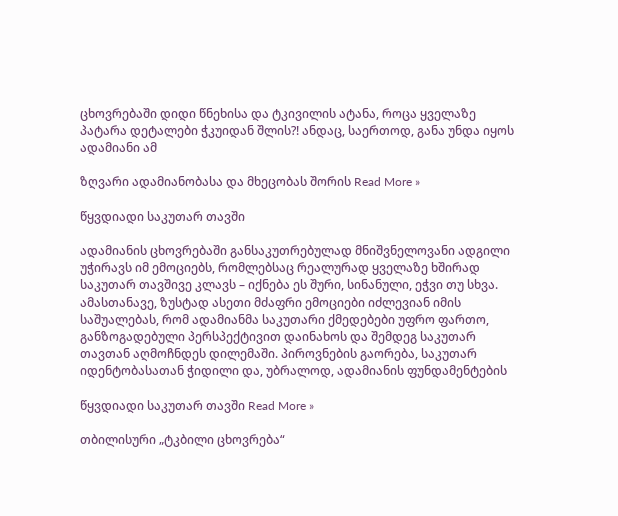ცხოვრებაში დიდი წნეხისა და ტკივილის ატანა, როცა ყველაზე პატარა დეტალები ჭკუიდან შლის?! ანდაც, საერთოდ, განა უნდა იყოს ადამიანი ამ

ზღვარი ადამიანობასა და მხეცობას შორის Read More »

წყვდიადი საკუთარ თავში

ადამიანის ცხოვრებაში განსაკუთრებულად მნიშვნელოვანი ადგილი უჭირავს იმ ემოციებს, რომლებსაც რეალურად ყველაზე ხშირად საკუთარ თავშივე კლავს – იქნება ეს შური, სინანული, ეჭვი თუ სხვა. ამასთანავე, ზუსტად ასეთი მძაფრი ემოციები იძლევიან იმის საშუალებას, რომ ადამიანმა საკუთარი ქმედებები უფრო ფართო, განზოგადებული პერსპექტივით დაინახოს და შემდეგ საკუთარ თავთან აღმოჩნდეს დილემაში. პიროვნების გაორება, საკუთარ იდენტობასათან ჭიდილი და, უბრალოდ, ადამიანის ფუნდამენტების

წყვდიადი საკუთარ თავში Read More »

თბილისური „ტკბილი ცხოვრება“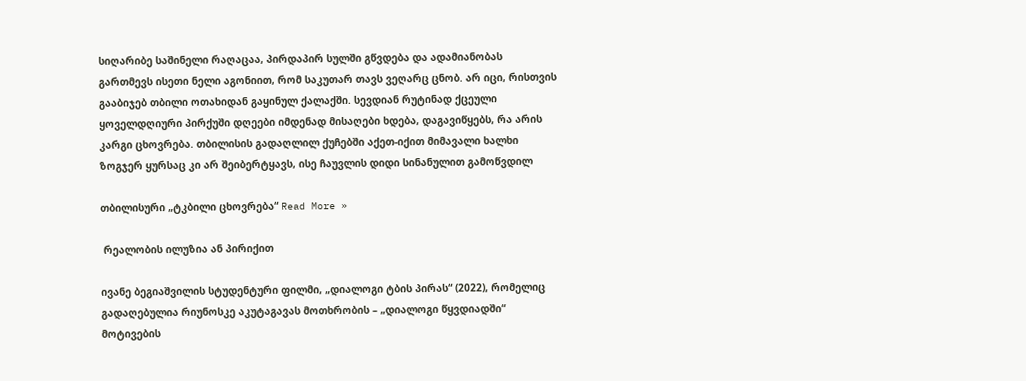სიღარიბე საშინელი რაღაცაა, პირდაპირ სულში გწვდება და ადამიანობას გართმევს ისეთი ნელი აგონიით, რომ საკუთარ თავს ვეღარც ცნობ. არ იცი, რისთვის გააბიჯებ თბილი ოთახიდან გაყინულ ქალაქში. სევდიან რუტინად ქცეული ყოველდღიური პირქუში დღეები იმდენად მისაღები ხდება, დაგავიწყებს, რა არის კარგი ცხოვრება. თბილისის გადაღლილ ქუჩებში აქეთ-იქით მიმავალი ხალხი ზოგჯერ ყურსაც კი არ შეიბერტყავს, ისე ჩაუვლის დიდი სინანულით გამოწვდილ

თბილისური „ტკბილი ცხოვრება“ Read More »

 რეალობის ილუზია ან პირიქით

ივანე ბეგიაშვილის სტუდენტური ფილმი, „დიალოგი ტბის პირას“ (2022), რომელიც გადაღებულია რიუნოსკე აკუტაგავას მოთხრობის – „დიალოგი წყვდიადში“ მოტივების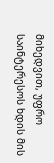მიხედვით, უფრო საინტერესოს ხდის მის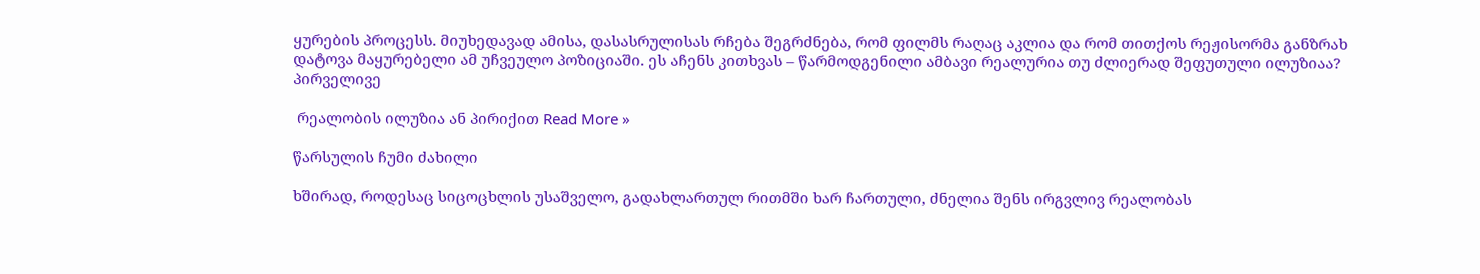ყურების პროცესს. მიუხედავად ამისა, დასასრულისას რჩება შეგრძნება, რომ ფილმს რაღაც აკლია და რომ თითქოს რეჟისორმა განზრახ დატოვა მაყურებელი ამ უჩვეულო პოზიციაში. ეს აჩენს კითხვას – წარმოდგენილი ამბავი რეალურია თუ ძლიერად შეფუთული ილუზიაა?  პირველივე

 რეალობის ილუზია ან პირიქით Read More »

წარსულის ჩუმი ძახილი

ხშირად, როდესაც სიცოცხლის უსაშველო, გადახლართულ რითმში ხარ ჩართული, ძნელია შენს ირგვლივ რეალობას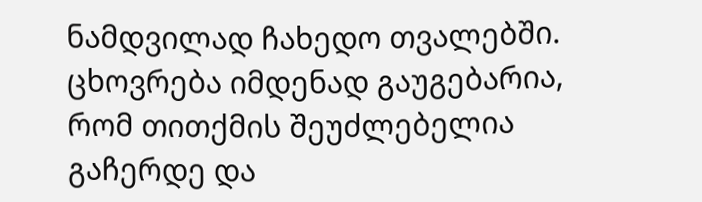ნამდვილად ჩახედო თვალებში. ცხოვრება იმდენად გაუგებარია, რომ თითქმის შეუძლებელია გაჩერდე და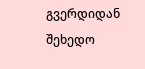გვერდიდან შეხედო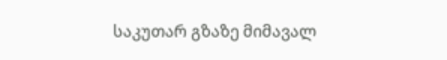საკუთარ გზაზე მიმავალ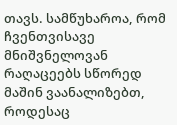თავს. სამწუხაროა, რომ ჩვენთვისავე მნიშვნელოვან რაღაცეებს სწორედ მაშინ ვაანალიზებთ, როდესაც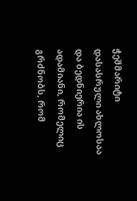ჭეშმარიტი დასასრული ახლოსაა და ბედნიერია ის ადამიანი, რომელიც გრძნობს, რომ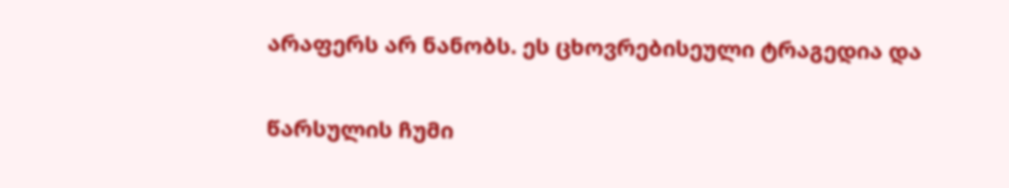არაფერს არ ნანობს. ეს ცხოვრებისეული ტრაგედია და

წარსულის ჩუმი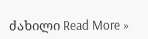ძახილი Read More »